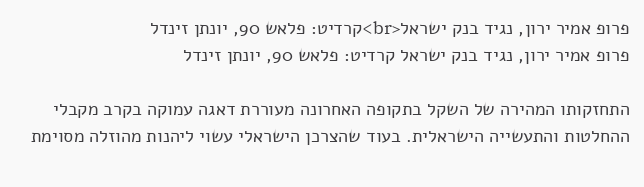פרופ אמיר ירון, נגיד בנק ישראל<br>קרדיט: פלאש 90, יונתן זינדל
פרופ אמיר ירון, נגיד בנק ישראל קרדיט: פלאש 90, יונתן זינדל

התחזקותו המהירה של השקל בתקופה האחרונה מעוררת דאגה עמוקה בקרב מקבלי ההחלטות והתעשייה הישראלית. בעוד שהצרכן הישראלי עשוי ליהנות מהוזלה מסוימת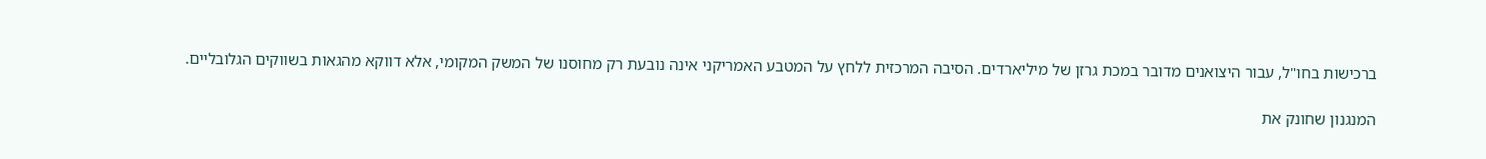ברכישות בחו"ל, עבור היצואנים מדובר במכת גרזן של מיליארדים. הסיבה המרכזית ללחץ על המטבע האמריקני אינה נובעת רק מחוסנו של המשק המקומי, אלא דווקא מהגאות בשווקים הגלובליים.

המנגנון שחונק את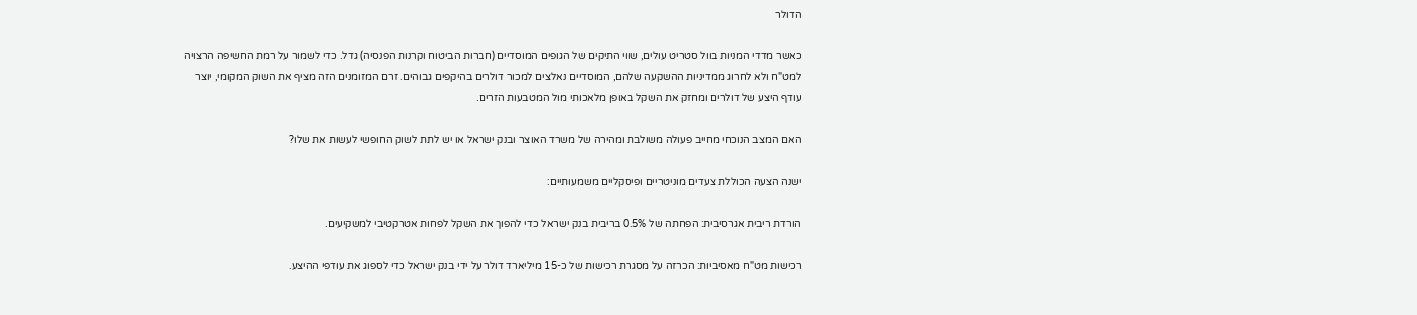הדולר

כאשר מדדי המניות בוול סטריט עולים, שווי התיקים של הגופים המוסדיים (חברות הביטוח וקרנות הפנסיה) גדל. כדי לשמור על רמת החשיפה הרצויה למט"ח ולא לחרוג ממדיניות ההשקעה שלהם, המוסדיים נאלצים למכור דולרים בהיקפים גבוהים. זרם המזומנים הזה מציף את השוק המקומי, יוצר עודף היצע של דולרים ומחזק את השקל באופן מלאכותי מול המטבעות הזרים.

האם המצב הנוכחי מחייב פעולה משולבת ומהירה של משרד האוצר ובנק ישראל או יש לתת לשוק החופשי לעשות את שלו?

ישנה הצעה הכוללת צעדים מוניטריים ופיסקליים משמעותיים:

הורדת ריבית אגרסיבית: הפחתה של 0.5% בריבית בנק ישראל כדי להפוך את השקל לפחות אטרקטיבי למשקיעים.

רכישות מט"ח מאסיביות: הכרזה על מסגרת רכישות של כ-15 מיליארד דולר על ידי בנק ישראל כדי לספוג את עודפי ההיצע.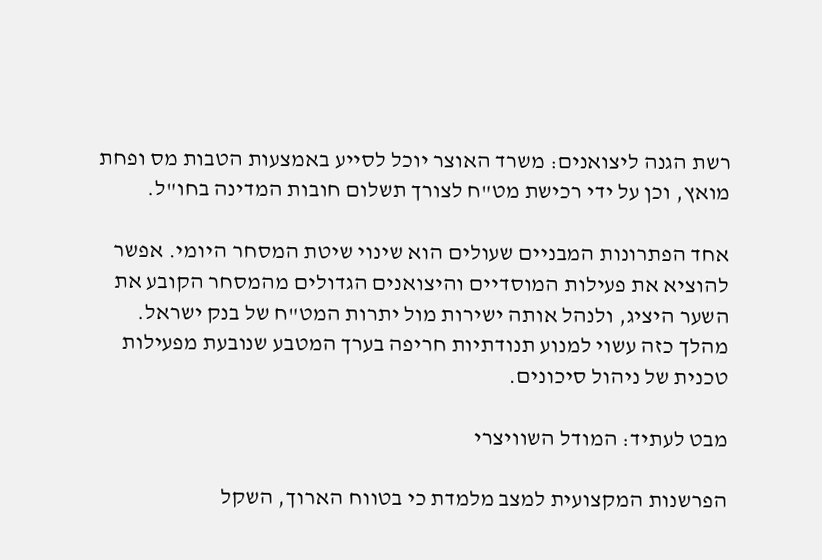רשת הגנה ליצואנים: משרד האוצר יוכל לסייע באמצעות הטבות מס ופחת מואץ, וכן על ידי רכישת מט"ח לצורך תשלום חובות המדינה בחו"ל.

אחד הפתרונות המבניים שעולים הוא שינוי שיטת המסחר היומי. אפשר להוציא את פעילות המוסדיים והיצואנים הגדולים מהמסחר הקובע את השער היציג, ולנהל אותה ישירות מול יתרות המט"ח של בנק ישראל. מהלך כזה עשוי למנוע תנודתיות חריפה בערך המטבע שנובעת מפעילות טכנית של ניהול סיכונים.

מבט לעתיד: המודל השוויצרי

הפרשנות המקצועית למצב מלמדת כי בטווח הארוך, השקל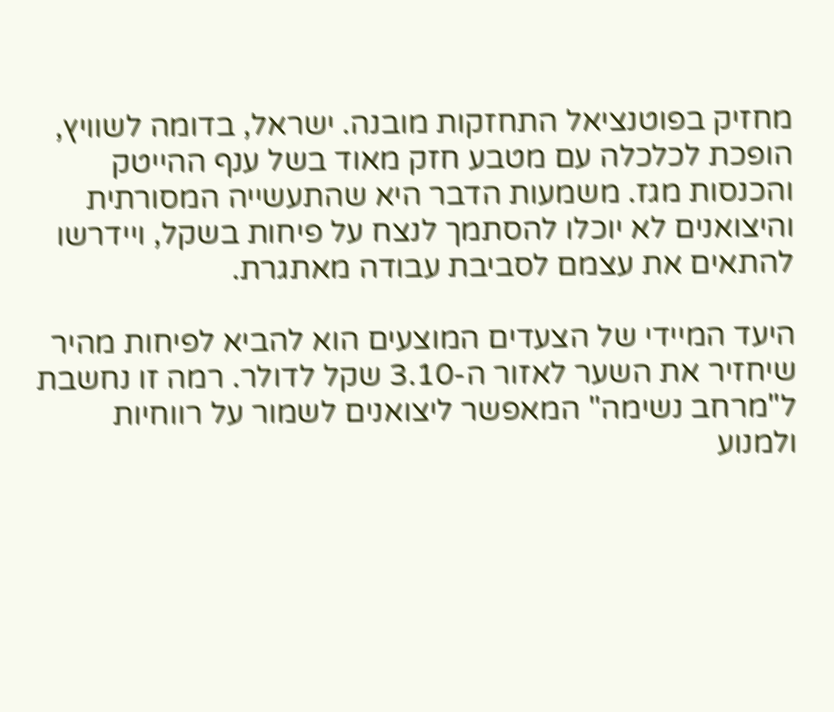מחזיק בפוטנציאל התחזקות מובנה. ישראל, בדומה לשוויץ, הופכת לכלכלה עם מטבע חזק מאוד בשל ענף ההייטק והכנסות מגז. משמעות הדבר היא שהתעשייה המסורתית והיצואנים לא יוכלו להסתמך לנצח על פיחות בשקל, ויידרשו להתאים את עצמם לסביבת עבודה מאתגרת.

היעד המיידי של הצעדים המוצעים הוא להביא לפיחות מהיר שיחזיר את השער לאזור ה-3.10 שקל לדולר. רמה זו נחשבת ל"מרחב נשימה" המאפשר ליצואנים לשמור על רווחיות ולמנוע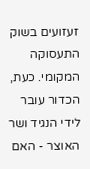זעזועים בשוק התעסוקה המקומי. כעת, הכדור עובר לידי הנגיד ושר האוצר - האם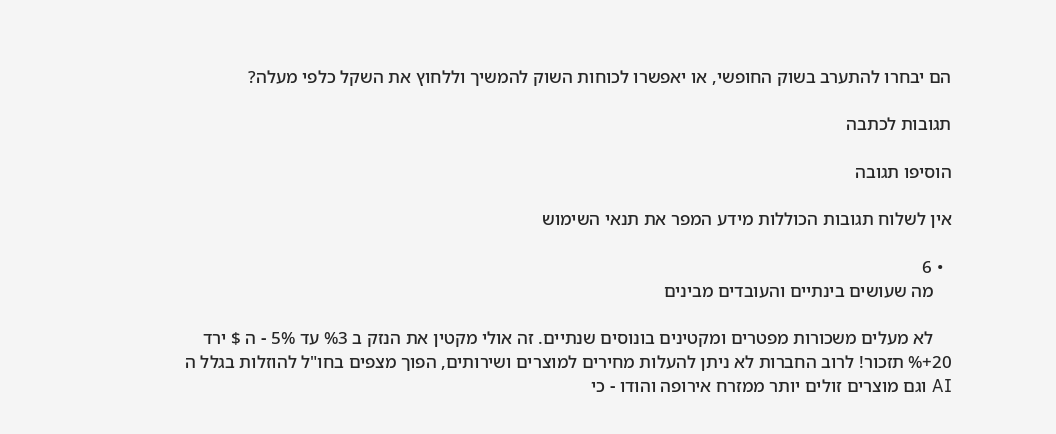הם יבחרו להתערב בשוק החופשי, או יאפשרו לכוחות השוק להמשיך וללחוץ את השקל כלפי מעלה?

תגובות לכתבה

הוסיפו תגובה

אין לשלוח תגובות הכוללות מידע המפר את תנאי השימוש

  • 6
    מה שעושים בינתיים והעובדים מבינים

    לא מעלים משכורות מפטרים ומקטינים בונוסים שנתיים. זה אולי מקטין את הנזק ב %3 עד 5% - ה $ ירד 20+% תזכור! לרוב החברות לא ניתן להעלות מחירים למוצרים ושירותים, הפוך מצפים בחו"ל להוזלות בגלל ה AI וגם מוצרים זולים יותר ממזרח אירופה והודו - כי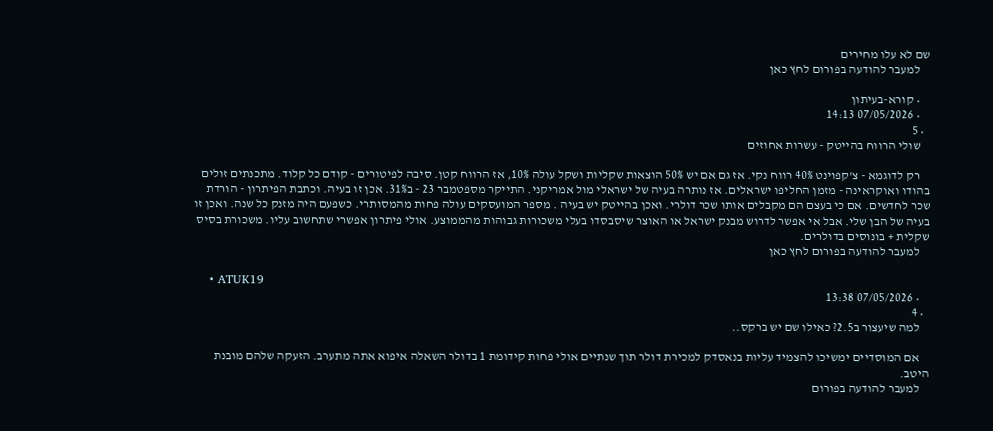שם לא עלו מחירים
    למעבר להודעה בפורום לחץ כאן

    • קורא-בעיתון
    • 07/05/2026 14:13
  • 5
    שולי הרווח בהייטק - עשרות אחוזים

    רק לדוגמא - צ'קפוינט 40% רווח נקי. אז גם אם יש 50% הוצאות שקליות ושקל עולה 10%, אז הרווח קטן. סיבה לפיטורים - קודם כל קלוד. מתכנתים זולים בהודו ואוקראינה - מזמן החליפו ישראלים. אז נותרה בעיה של ישראלי מול אמריקני. התייקר מספטמבר 23 - ב31%. אכן זו בעיה. וכתבת הפיתרון - הורדת שכר לחדשים. אם כי בעצם הם מקבלים אותו שכר דולרי. ואכן בהייטק יש בעיה . מספר המועסקים עולה פחות מהמסותרי. כשפעם היה מזנק כל שנה. ואכן זו בעיה של הבן שלי. אבל אי אפשר לדרוש מבנק ישראל או האוצר שיסבסדו בעלי משכורות גבוהות מהממוצע. אולי פיתרון אפשרי שתחשוב עליו. משכורת בסיס שקלית + בונוסים בדולרים.
    למעבר להודעה בפורום לחץ כאן

    • ATUK19
    • 07/05/2026 13:38
  • 4
    למה שיעצור ב2.5? כאילו שם יש ברקס..

    אם המוסדיים ימשיכו להצמיד עליות בנאסדק למכירת דולר תוך שנתיים אולי פחות קידומת 1 בדולר השאלה איפוא אתה מתערב. הזעקה שלהם מובנת היטב.
    למעבר להודעה בפורום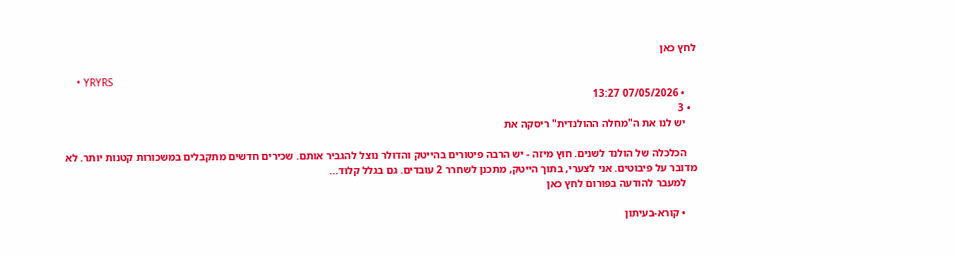לחץ כאן

    • YRYRS
    • 07/05/2026 13:27
  • 3
    יש לנו את ה"מחלה ההולנדית" ריסקה את

    הכלכלה של הולנד לשנים. חוץ מיזה - יש הרבה פיטורים בהייטק והדולר נוצל להגביר אותם. שכירים חדשים מתקבלים במשכורות קטנות יותר. לא מדובר על פיבוטים. אני לצערי, בתוך הייטק, מתכנן לשחרר 2 עובדים. גם בגלל קלוד...
    למעבר להודעה בפורום לחץ כאן

    • קורא-בעיתון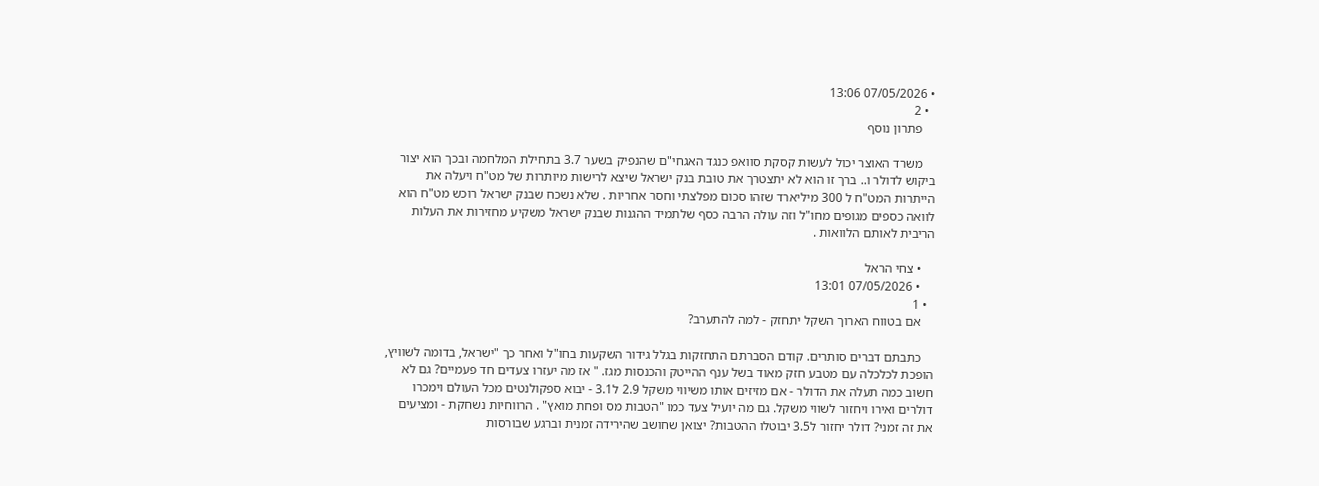• 07/05/2026 13:06
  • 2
    פתרון נוסף

    משרד האוצר יכול לעשות קסקת סוואפ כנגד האגחי"ם שהנפיק בשער 3.7 בתחילת המלחמה ובכך הוא יצור ביקוש לדולר ו.. ברך זו הוא לא יתצטרך את טובת בנק ישראל שיצא לרישות מיותרות של מט"ח ויעלה את הייתרות המט"ח ל 300 מיליארד שזהו סכום מפלצתי וחסר אחריות . שלא נשכח שבנק ישראל רוכש מט"ח הוא לוואה כספים מגופים מחו"ל וזה עולה הרבה כסף שלתמיד ההגנות שבנק ישראל משקיע מחזירות את העלות הריבית לאותם הלוואות .

    • צחי הראל
    • 07/05/2026 13:01
  • 1
    אם בטווח הארוך השקל יתחזק - למה להתערב?

    כתבתם דברים סותרים. קודם הסברתם התחזקות בגלל גידור השקעות בחו"ל ואחר כך "ישראל, בדומה לשוויץ, הופכת לכלכלה עם מטבע חזק מאוד בשל ענף ההייטק והכנסות מגז. " אז מה יעזרו צעדים חד פעמיים? גם לא חשוב כמה תעלה את הדולר - אם מזיזים אותו משיווי משקל 2.9 ל3.1 - יבוא ספקולנטים מכל העולם וימכרו דולרים ואירו ויחזור לשווי משקל. גם מה יועיל צעד כמו "הטבות מס ופחת מואץ" . הרווחיות נשחקת - ומציעים את זה זמני? דולר יחזור ל3.5 יבוטלו ההטבות? יצואן שחושב שהירידה זמנית וברגע שבורסות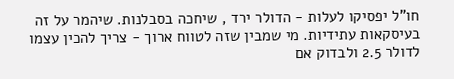חו"ל יפסיקו לעלות - הדולר ירד , שיחכה בסבלנות. שיהמר על זה בעיסקאות עתידיות. מי שמבין שזה לטווח ארוך - צריך להכין עצמו לדולר 2.5 ולבדוק אם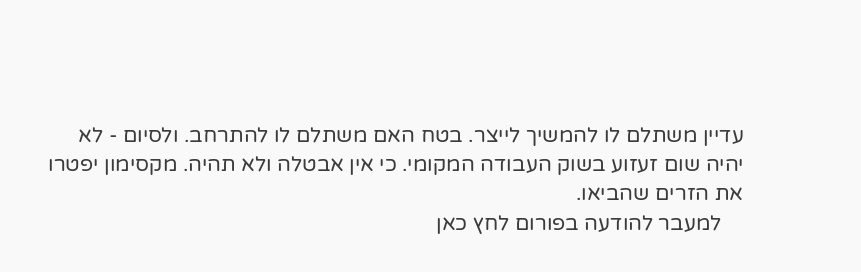עדיין משתלם לו להמשיך לייצר. בטח האם משתלם לו להתרחב. ולסיום - לא יהיה שום זעזוע בשוק העבודה המקומי. כי אין אבטלה ולא תהיה. מקסימון יפטרו את הזרים שהביאו.
    למעבר להודעה בפורום לחץ כאן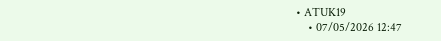• ATUK19
    • 07/05/2026 12:47